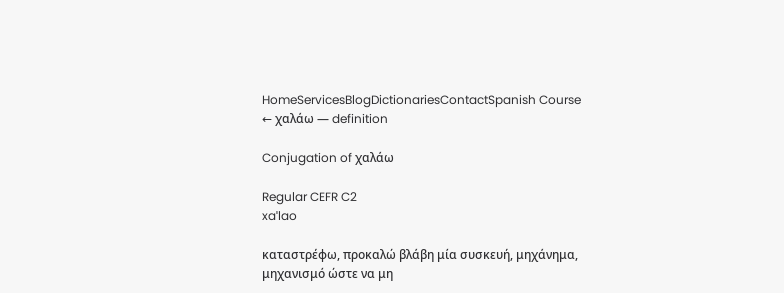HomeServicesBlogDictionariesContactSpanish Course
← χαλάω — definition

Conjugation of χαλάω

Regular CEFR C2
xaˈlao

καταστρέφω, προκαλώ βλάβη μία συσκευή, μηχάνημα, μηχανισμό ώστε να μη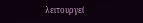λειτουργεί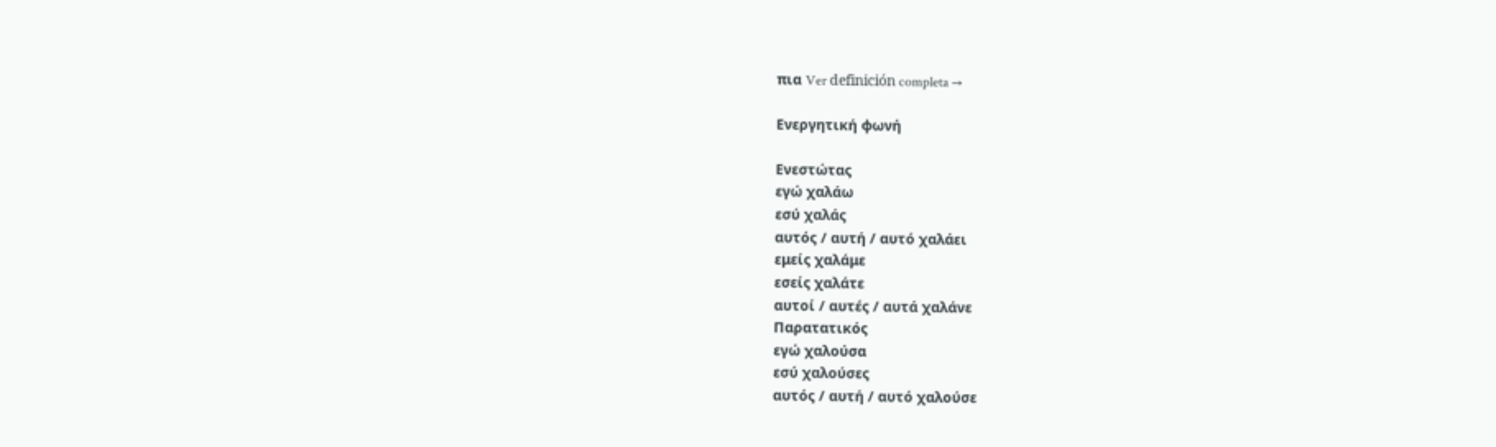πια Ver definición completa →

Ενεργητική φωνή

Ενεστώτας
εγώ χαλάω
εσύ χαλάς
αυτός / αυτή / αυτό χαλάει
εμείς χαλάμε
εσείς χαλάτε
αυτοί / αυτές / αυτά χαλάνε
Παρατατικός
εγώ χαλούσα
εσύ χαλούσες
αυτός / αυτή / αυτό χαλούσε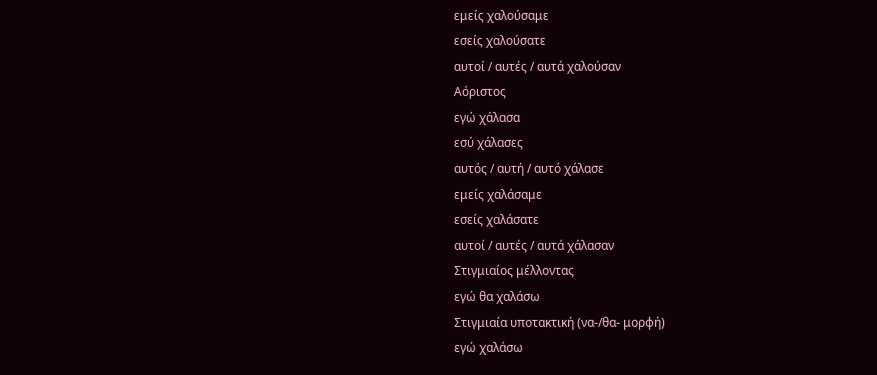εμείς χαλούσαμε
εσείς χαλούσατε
αυτοί / αυτές / αυτά χαλούσαν
Αόριστος
εγώ χάλασα
εσύ χάλασες
αυτός / αυτή / αυτό χάλασε
εμείς χαλάσαμε
εσείς χαλάσατε
αυτοί / αυτές / αυτά χάλασαν
Στιγμιαίος μέλλοντας
εγώ θα χαλάσω
Στιγμιαία υποτακτική (να-/θα- μορφή)
εγώ χαλάσω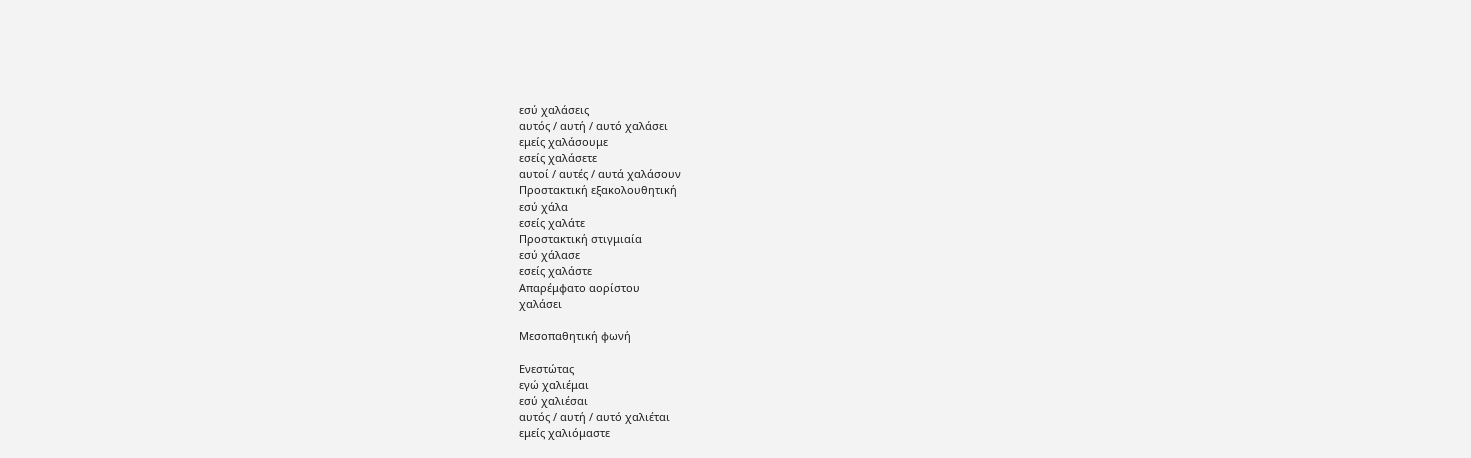εσύ χαλάσεις
αυτός / αυτή / αυτό χαλάσει
εμείς χαλάσουμε
εσείς χαλάσετε
αυτοί / αυτές / αυτά χαλάσουν
Προστακτική εξακολουθητική
εσύ χάλα
εσείς χαλάτε
Προστακτική στιγμιαία
εσύ χάλασε
εσείς χαλάστε
Απαρέμφατο αορίστου
χαλάσει

Μεσοπαθητική φωνή

Ενεστώτας
εγώ χαλιέμαι
εσύ χαλιέσαι
αυτός / αυτή / αυτό χαλιέται
εμείς χαλιόμαστε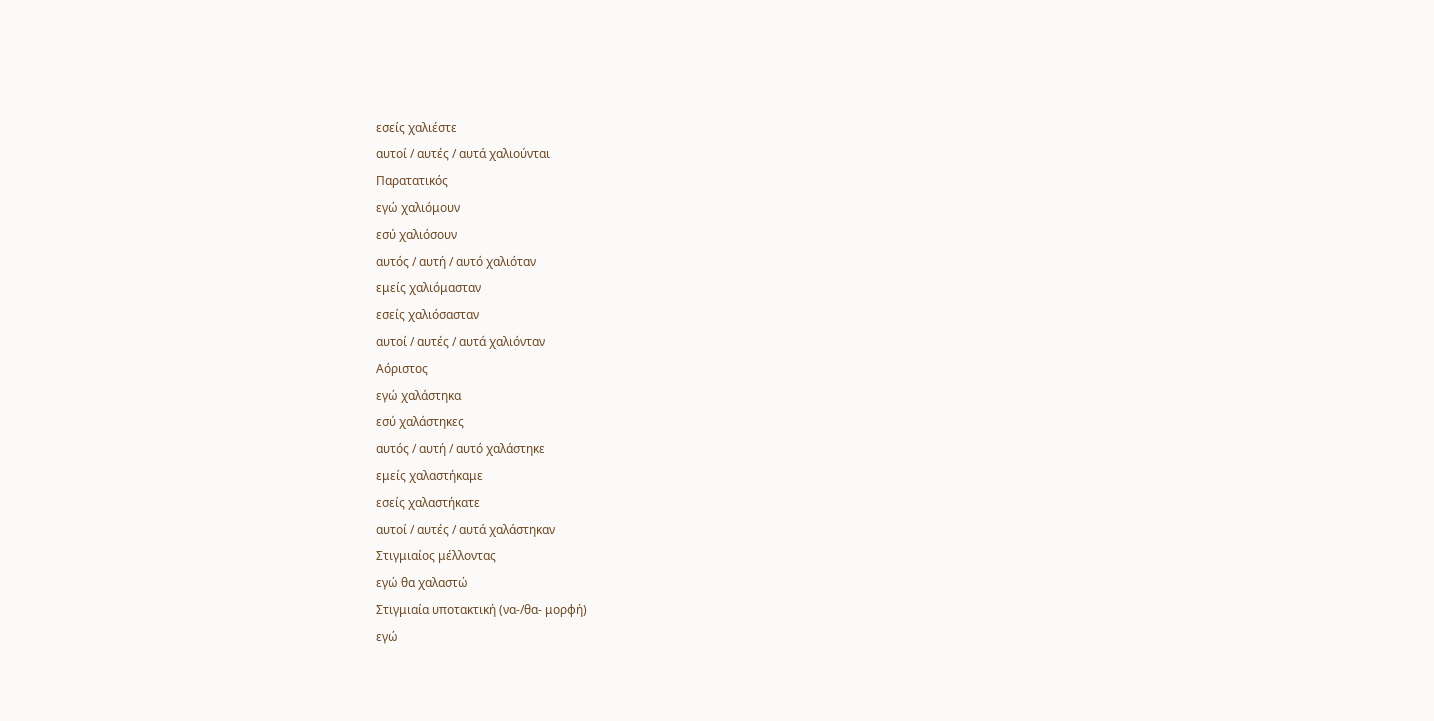εσείς χαλιέστε
αυτοί / αυτές / αυτά χαλιούνται
Παρατατικός
εγώ χαλιόμουν
εσύ χαλιόσουν
αυτός / αυτή / αυτό χαλιόταν
εμείς χαλιόμασταν
εσείς χαλιόσασταν
αυτοί / αυτές / αυτά χαλιόνταν
Αόριστος
εγώ χαλάστηκα
εσύ χαλάστηκες
αυτός / αυτή / αυτό χαλάστηκε
εμείς χαλαστήκαμε
εσείς χαλαστήκατε
αυτοί / αυτές / αυτά χαλάστηκαν
Στιγμιαίος μέλλοντας
εγώ θα χαλαστώ
Στιγμιαία υποτακτική (να-/θα- μορφή)
εγώ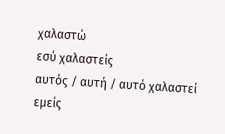χαλαστώ
εσύ χαλαστείς
αυτός / αυτή / αυτό χαλαστεί
εμείς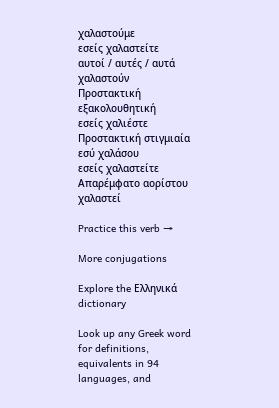χαλαστούμε
εσείς χαλαστείτε
αυτοί / αυτές / αυτά χαλαστούν
Προστακτική εξακολουθητική
εσείς χαλιέστε
Προστακτική στιγμιαία
εσύ χαλάσου
εσείς χαλαστείτε
Απαρέμφατο αορίστου
χαλαστεί

Practice this verb →

More conjugations

Explore the Ελληνικά dictionary

Look up any Greek word for definitions, equivalents in 94 languages, and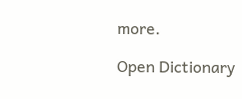more.

Open Dictionary